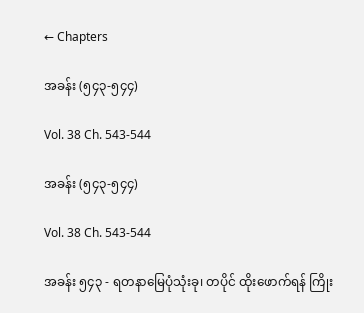← Chapters

အခန်း (၅၄၃-၅၄၄)

Vol. 38 Ch. 543-544

အခန်း (၅၄၃-၅၄၄)

Vol. 38 Ch. 543-544

အခန်း ၅၄၃ - ရတနာမြေပုံသုံးခု၊ တပိုင် ထိုးဖောက်ရန် ကြိုး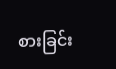စားခြင်း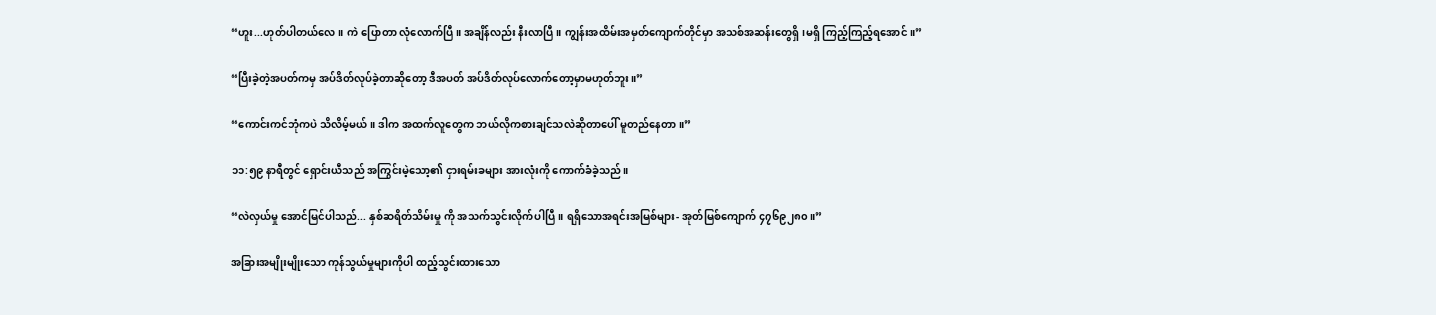“ဟူး...ဟုတ်ပါတယ်လေ။ ကဲ ပြောတာ လုံလောက်ပြီ။ အချိန်လည်း နီးလာပြီ။ ကျွန်းအထိမ်းအမှတ်ကျောက်တိုင်မှာ အသစ်အဆန်းတွေရှိ၊မရှိ ကြည့်ကြည့်ရအောင်။”

“ပြီးခဲ့တဲ့အပတ်ကမှ အပ်ဒိတ်လုပ်ခဲ့တာဆိုတော့ ဒီအပတ် အပ်ဒိတ်လုပ်လောက်တော့မှာမဟုတ်ဘူး။”

“ကောင်းကင်ဘုံကပဲ သိလိမ့်မယ်။ ဒါက အထက်လူတွေက ဘယ်လိုကစားချင်သလဲဆိုတာပေါ် မူတည်နေတာ။”

၁၁:၅၉ နာရီတွင် ရှောင်းယီသည် အကြွင်းမဲ့သော့၏ ငှားရမ်းခများ အားလုံးကို ကောက်ခံခဲ့သည်။

“လဲလှယ်မှု အောင်မြင်ပါသည်... နှစ်ဆရိတ်သိမ်းမှု ကို အသက်သွင်းလိုက်ပါပြီ။ ရရှိသောအရင်းအမြစ်များ- အုတ်မြစ်ကျောက် ၄၇၆၉၂၈၀။”

အခြားအမျိုးမျိုးသော ကုန်သွယ်မှုများကိုပါ ထည့်သွင်းထားသော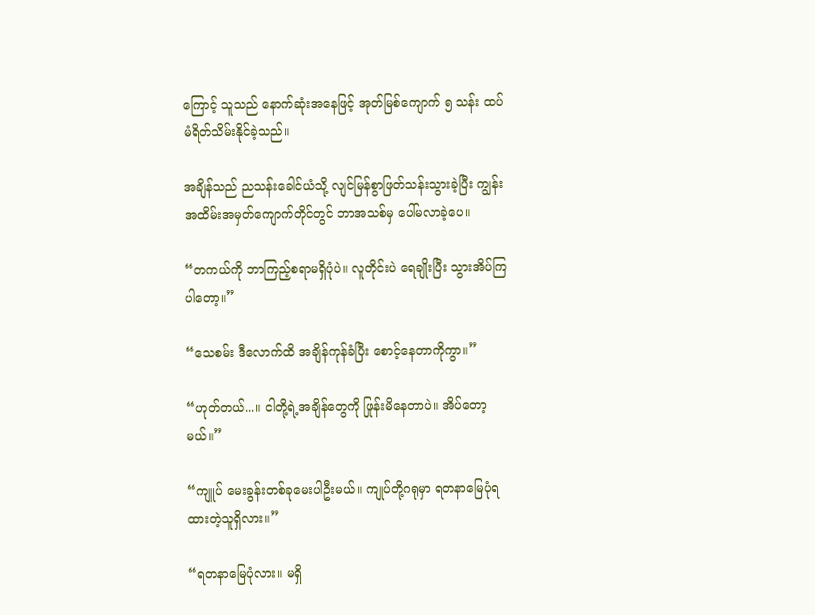ကြောင့် သူသည် နောက်ဆုံးအနေဖြင့် အုတ်မြစ်ကျောက် ၅ သန်း ထပ်မံရိတ်သိမ်းနိုင်ခဲ့သည်။

အချိန်သည် ညသန်းခေါင်ယံသို့ လျင်မြန်စွာဖြတ်သန်းသွားခဲ့ပြီး ကျွန်းအထိမ်းအမှတ်ကျောက်တိုင်တွင် ဘာအသစ်မှ ပေါ်မလာခဲ့ပေ။

“တကယ်ကို ဘာကြည့်စရာမရှိပုံပဲ။ လူတိုင်းပဲ ရေချိုးပြီး သွားအိပ်ကြပါတော့။”

“သေစမ်း ဒီလောက်ထိ အချိန်ကုန်ခံပြီး စောင့်နေတာကိုကွာ။”

“ဟုတ်တယ်...။ ငါတို့ရဲ့အချိန်တွေကို ဖြုန်းမိနေတာပဲ။ အိပ်တော့မယ်။”

“ကျူပ် မေးခွန်းတစ်ခုမေးပါဦးမယ်။ ကျုပ်တို့ဂရုမှာ ရတနာမြေပုံရထားတဲ့သူရှိလား။”

“ရတနာမြေပုံလား။ မရှိ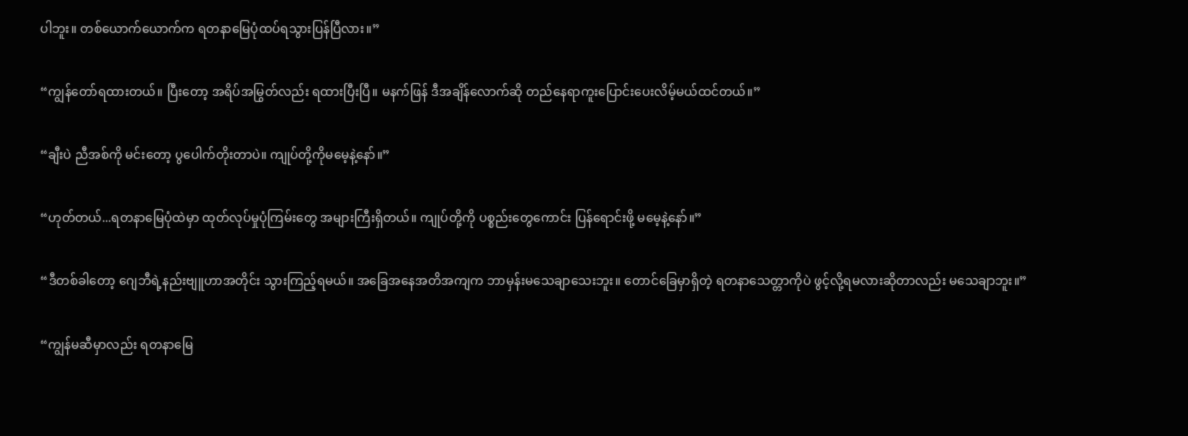ပါဘူး။ တစ်ယောက်ယောက်က ရတနာမြေပုံထပ်ရသွားပြန်ပြီလား။”

“ကျွန်တော်ရထားတယ်။ ပြီးတော့ အရိပ်အမြွတ်လည်း ရထားပြီးပြီ။ မနက်ဖြန် ဒီအချိန်လောက်ဆို တည်နေရာကူးပြောင်းပေးလိမ့်မယ်ထင်တယ်။”

“ချီးပဲ ညီအစ်ကို မင်းတော့ ပွပေါက်တိုးတာပဲ။ ကျုပ်တို့ကိုမမေ့နဲ့နော်။”

“ဟုတ်တယ်...ရတနာမြေပုံထဲမှာ ထုတ်လုပ်မှုပုံကြမ်းတွေ အများကြီးရှိတယ်။ ကျုပ်တို့ကို ပစ္စည်းတွေကောင်း ပြန်ရောင်းဖို့ မမေ့နဲ့နော်။”

“ဒီတစ်ခါတော့ ဂျေဘီရဲ့နည်းဗျူဟာအတိုင်း သွားကြည့်ရမယ်။ အခြေအနေအတိအကျက ဘာမှန်းမသေချာသေးဘူး။ တောင်ခြေမှာရှိတဲ့ ရတနာသေတ္တာကိုပဲ ဖွင့်လို့ရမလားဆိုတာလည်း မသေချာဘူး။”

“ကျွန်မဆီမှာလည်း ရတနာမြေ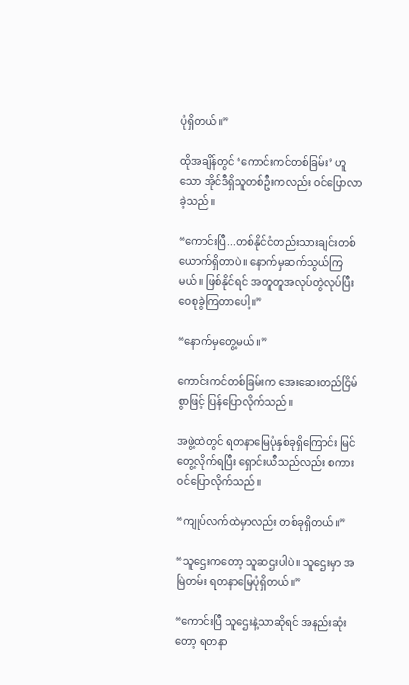ပုံရှိတယ်။”

ထိုအချိန်တွင် ‘ကောင်းကင်တစ်ခြမ်း’ ဟူသော အိုင်ဒီရှိသူတစ်ဦးကလည်း ဝင်ပြောလာခဲ့သည်။

“ကောင်းပြီ...တစ်နိုင်ငံတည်းသားချင်းတစ်ယောက်ရှိတာပဲ။ နောက်မှဆက်သွယ်ကြမယ်။ ဖြစ်နိုင်ရင် အတူတူအလုပ်တွဲလုပ်ပြီး ဝေစုခွဲကြတာပေါ့။”

“နောက်မှတွေ့မယ်။”

ကောင်းကင်တစ်ခြမ်းက အေးဆေးတည်ငြိမ်စွာဖြင့် ပြန်ပြောလိုက်သည်။

အဖွဲ့ထဲတွင် ရတနာမြေပုံနှစ်ခုရှိကြောင်း မြင်တွေ့လိုက်ရပြီး ရှောင်းယီသည်လည်း စကားဝင်ပြောလိုက်သည်။

“ကျုပ်လက်ထဲမှာလည်း တစ်ခုရှိတယ်။”

“သူဌေးကတော့ သူဆဌးပါပဲ။ သူဌေးမှာ အမြဲတမ်း ရတနာမြေပုံရှိတယ်။”

“ကောင်းပြီ သူဌေးနဲ့သာဆိုရင် အနည်းဆုံးတော့ ရတနာ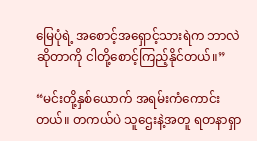မြေပုံရဲ့ အစောင့်အရှောင့်သားရဲက ဘာလဲဆိုတာကို ငါတို့စောင့်ကြည့်နိုင်တယ်။”

“မင်းတို့နှစ်ယောက် အရမ်းကံကောင်းတယ်။ တကယ်ပဲ သူဌေးနဲ့အတူ ရတနာရှာ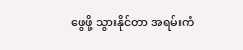ဖွေဖို့ သွားနိုင်တာ အရမ်းကံ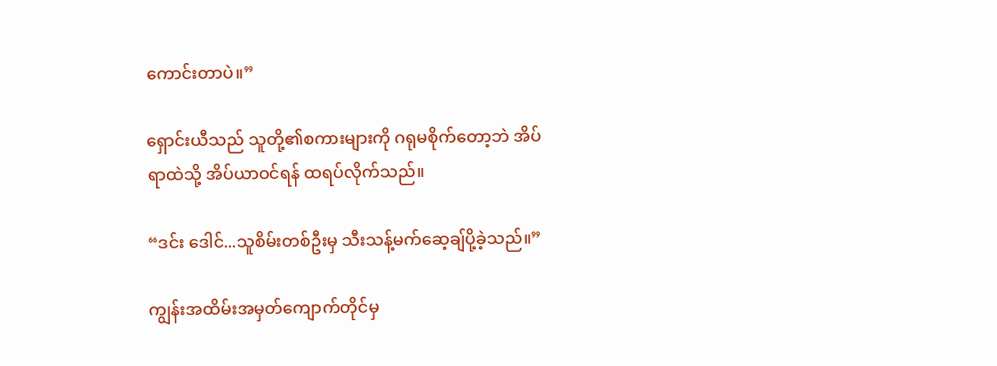ကောင်းတာပဲ။”

ရှောင်းယီသည် သူတို့၏စကားများကို ဂရုမစိုက်တော့ဘဲ အိပ်ရာထဲသို့ အိပ်ယာဝင်ရန် ထရပ်လိုက်သည်။

“ဒင်း ဒေါင်...သူစိမ်းတစ်ဦးမှ သီးသန့်မက်ဆေ့ချ်ပို့ခဲ့သည်။”

ကျွန်းအထိမ်းအမှတ်ကျောက်တိုင်မှ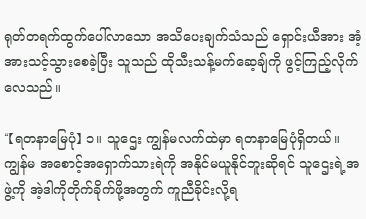ရုတ်တရက်ထွက်ပေါ်လာသော အသိပေးချက်သံသည် ရှောင်းယီအား အံ့အားသင့်သွားစေခဲ့ပြီး သူသည် ထိုသီးသန့်မက်ဆေ့ချ်ကို ဖွင့်ကြည့်လိုက်လေသည်။

“【ရတနာမြေပုံ】 ၁။ သူဌေး ကျွန်မလက်ထဲမှာ ရတနာမြေပုံရှိတယ်။ ကျွန်မ အစောင့်အရှောက်သားရဲကို အနိုင်မယူနိုင်ဘူးဆိုရင် သူ‌ဌေးရဲ့အဖွဲ့ကို အဲ့ဒါကိုတိုက်ခိုက်ဖို့အတွက် ကူညီခိုင်းလို့ရ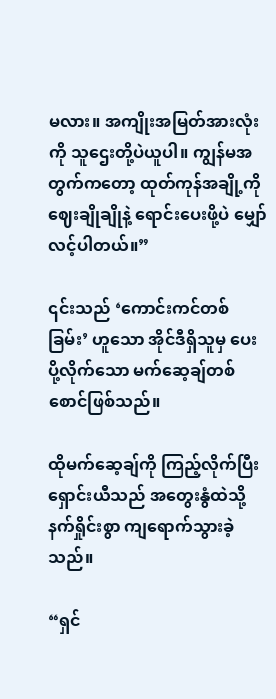မလား။ အကျိုးအမြတ်အားလုံးကို သူဌေးတို့ပဲယူပါ။ ကျွန်မအတွက်ကတော့ ထုတ်ကုန်အချို့ကို ဈေးချိုချိုနဲ့ ရောင်းပေးဖို့ပဲ မျှော်လင့်ပါတယ်။”

၎င်းသည် ‘ကောင်းကင်တစ်ခြမ်း’ ဟူသော အိုင်ဒီရှိသူမှ ပေးပို့လိုက်သော မက်ဆေ့ချ်တစ်စောင်ဖြစ်သည်။

ထိုမက်ဆေ့ချ်ကို ကြည့်လိုက်ပြီး ရှောင်းယီသည် အတွေးနွံထဲသို့ နက်ရှိုင်းစွာ ကျရောက်သွားခဲ့သည်။

“ရှင်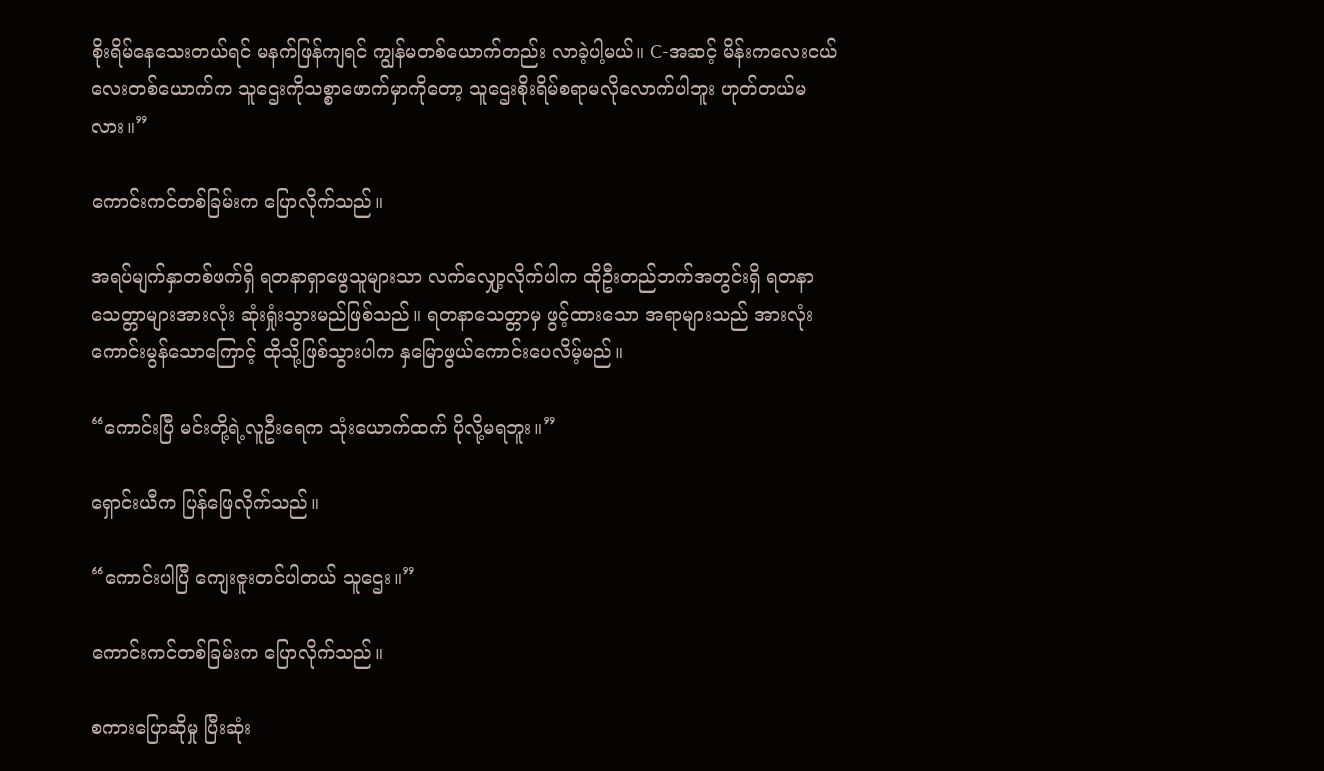စိုးရိမ်နေသေးတယ်ရင် မနက်ဖြန်ကျရင် ကျွန်မတစ်ယောက်တည်း လာခဲ့ပါ့မယ်။ C-အဆင့် မိန်းကလေးငယ်လေးတစ်ယောက်က သူဌေးကိုသစ္စာဖောက်မှာကိုတော့ သူဌေးစိုးရိမ်စရာမလိုလောက်ပါဘူး ဟုတ်တယ်မလား။”

ကောင်းကင်တစ်ခြမ်းက ပြောလိုက်သည်။

အရပ်မျက်နှာတစ်ဖက်ရှိ ရတနာရှာဖွေသူများသာ လက်လျှော့လိုက်ပါက ထိုဦးတည်ဘက်အတွင်းရှိ ရတနာသေတ္တာများအားလုံး ဆုံးရှုံးသွားမည်ဖြစ်သည်။ ရတနာသေတ္တာမှ ဖွင့်ထားသော အရာများသည် အားလုံးကောင်းမွန်သောကြောင့် ထိုသို့ဖြစ်သွားပါက နှမြောဖွယ်ကောင်းပေလိမ့်မည်။

“ကောင်းပြီ မင်းတို့ရဲ့လူဦးရေက သုံးယောက်ထက် ပိုလို့မရဘူး။”

ရှောင်းယီက ပြန်ဖြေလိုက်သည်။

“ကောင်းပါပြီ ကျေးဇူးတင်ပါတယ် သူဌေး။”

ကောင်းကင်တစ်ခြမ်းက ပြောလိုက်သည်။

စကားပြောဆိုမှု ပြီးဆုံး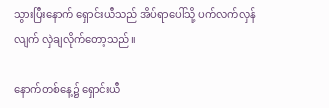သွားပြီးနောက် ရှောင်းယီသည် အိပ်ရာပေါ်သို့ ပက်လက်လှန်လျက် လှဲချလိုက်တော့သည်။

နောက်တစ်နေ့၌ ရှောင်းယီ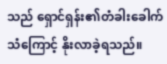သည် ရှောင်ရှန်း၏တံခါးခေါက်သံကြောင့် နိုးလာခဲ့ရသည်။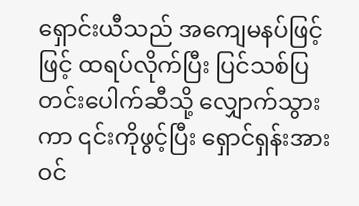ရှောင်းယီသည် အကျေမနပ်ဖြင့်ဖြင့် ထရပ်လိုက်ပြီး ပြင်သစ်ပြတင်းပေါက်ဆီသို့ လျှောက်သွားကာ ၎င်းကိုဖွင့်ပြီး ရှောင်ရှန်းအား ဝင်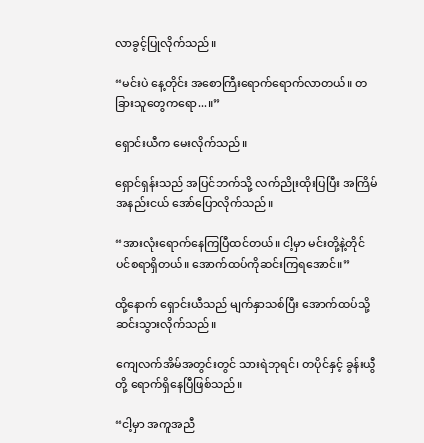လာခွင့်ပြုလိုက်သည်။

“မင်းပဲ နေ့တိုင်း အစောကြီးရောက်ရောက်လာတယ်။ တခြားသူတွေကရော...။”

ရှောင်းယီက မေးလိုက်သည်။

ရှောင်ရှန်းသည် အပြင်ဘက်သို့ လက်ညိုးထိုးပြပြီး အကြိမ်အနည်းငယ် အော်ပြောလိုက်သည်။

“အားလုံးရောက်နေကြပြီထင်တယ်။ ငါ့မှာ မင်းတို့နဲ့တိုင်ပင်စရာရှိတယ်။ အောက်ထပ်ကိုဆင်းကြရအောင်။”

ထို့နောက် ရှောင်းယီသည် မျက်နှာသစ်ပြီး အောက်ထပ်သို့ ဆင်းသွားလိုက်သည်။

ကျေလက်အိမ်အတွင်းတွင် သားရဲဘုရင်၊ တပိုင်နှင့် ခွန်းယွီတို့ ရောက်ရှိနေပြီဖြစ်သည်။

“ငါ့မှာ အကူအညီ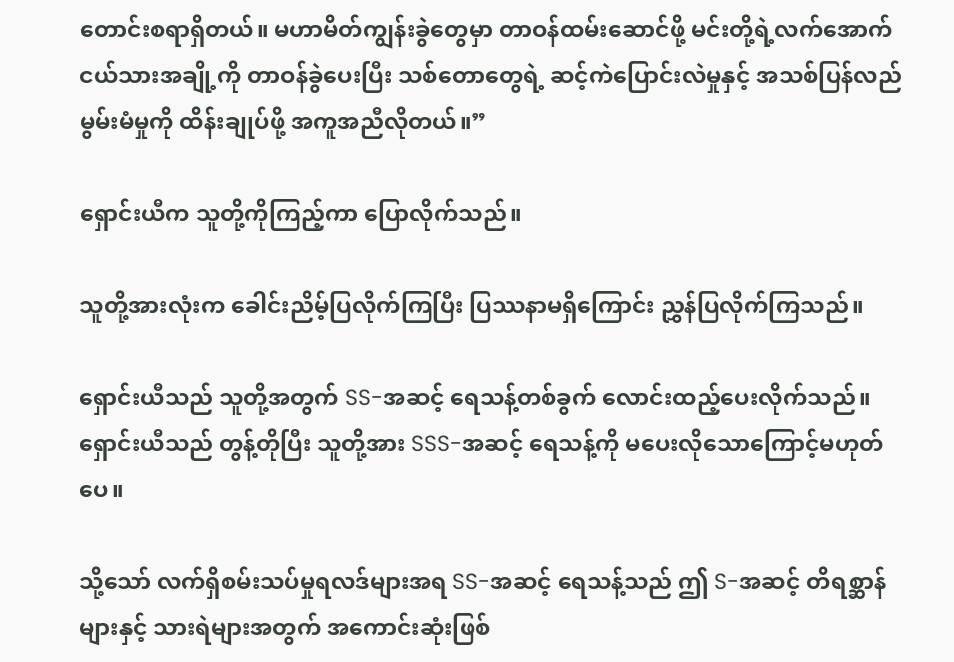တောင်းစရာရှိတယ်။ မဟာမိတ်ကျွန်းခွဲတွေမှာ တာဝန်ထမ်းဆောင်ဖို့ မင်းတို့ရဲ့လက်အောက်ငယ်သားအချို့ကို တာဝန်ခွဲပေးပြီး သစ်တောတွေရဲ့ ဆင့်ကဲပြောင်းလဲမှုနှင့် အသစ်ပြန်လည်မွမ်းမံမှုကို ထိန်းချုပ်ဖို့ အကူအညီလိုတယ်။”

ရှောင်းယီက သူတို့ကိုကြည့်ကာ ပြောလိုက်သည်။

သူတို့အားလုံးက ခေါင်းညိမ့်ပြလိုက်ကြပြီး ပြဿနာမရှိကြောင်း ညွှန်ပြလိုက်ကြသည်။

ရှောင်းယီသည် သူတို့အတွက် SS-အဆင့် ရေသန့်တစ်ခွက် လောင်းထည့်ပေးလိုက်သည်။ ရှောင်းယီသည် တွန့်တိုပြီး သူတို့အား SSS-အဆင့် ရေသန့်ကို မပေးလိုသောကြောင့်မဟုတ်ပေ။

သို့သော် လက်ရှိစမ်းသပ်မှုရလဒ်များအရ SS-အဆင့် ရေသန့်သည် ဤ S-အဆင့် တိရစ္ဆာန်များနှင့် သားရဲများအတွက် အကောင်းဆုံးဖြစ်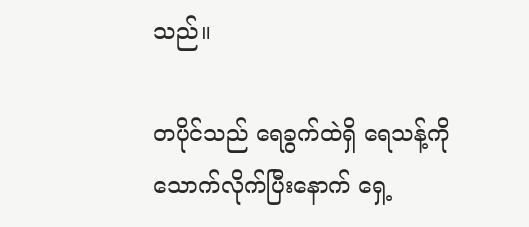သည်။

တပိုင်သည် ရေခွက်ထဲရှိ ရေသန့်ကို သောက်လိုက်ပြီးနောက် ရှေ့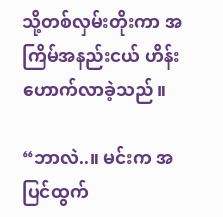သို့တစ်လှမ်းတိုးကာ အကြိမ်အနည်းငယ် ဟိန်းဟောက်လာခဲ့သည်။

“ဘာလဲ..။ မင်းက အပြင်ထွက်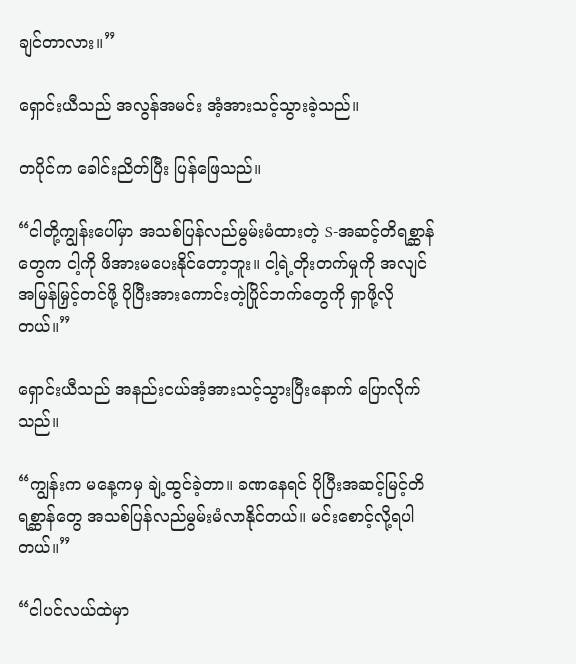ချင်တာလား။”

ရှောင်းယီသည် အလွန်အမင်း အံ့အားသင့်သွားခဲ့သည်။

တပိုင်က ခေါင်းညိတ်ပြီး ပြန်ဖြေသည်။

“ငါတို့ကျွန်းပေါ်မှာ အသစ်ပြန်လည်မွမ်းမံထားတဲ့ S-အဆင့်တိရစ္ဆာန်တွေက ငါ့ကို ဖိအားမပေးနိုင်တော့ဘူး။ ငါ့ရဲ့တိုးတက်မှုကို အလျင်အမြန်မြှင့်တင်ဖို့ ပိုပြီးအားကောင်းတဲ့ပြိုင်ဘက်တွေကို ရှာဖို့လိုတယ်။”

ရှောင်းယီသည် အနည်းငယ်အံ့အားသင့်သွားပြီးနောက် ပြောလိုက်သည်။

“ကျွန်းက မနေ့ကမှ ချဲ့ထွင်ခဲ့တာ။ ခဏနေရင် ပိုပြီးအဆင့်မြင့်တိရစ္ဆာန်တွေ အသစ်ပြန်လည်မွမ်းမံလာနိုင်တယ်။ မင်းစောင့်လို့ရပါတယ်။”

“ငါပင်လယ်ထဲမှာ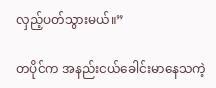လှည့်ပတ်သွားမယ်။”

တပိုင်က အနည်းငယ်ခေါင်းမာနေသကဲ့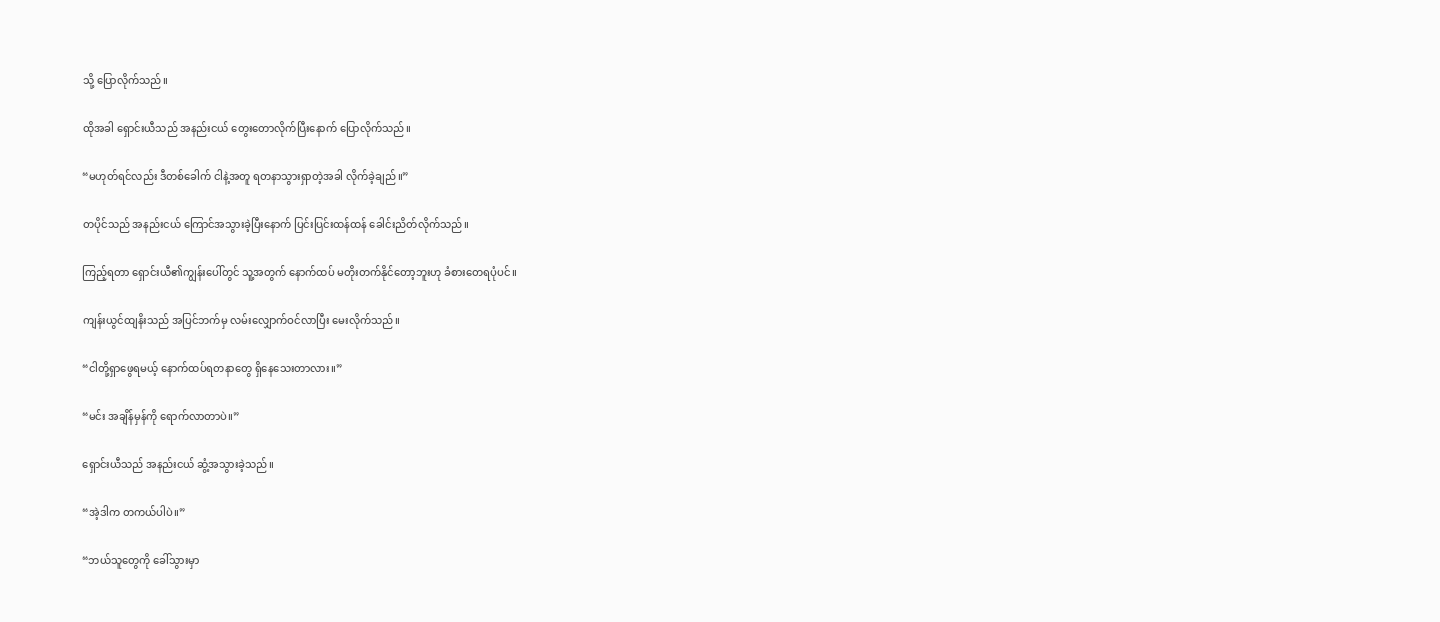သို့ ပြောလိုက်သည်။

ထိုအခါ ရှောင်းယီသည် အနည်းငယ် တွေးတောလိုက်ပြီးနောက် ပြောလိုက်သည်။

“မဟုတ်ရင်လည်း ဒီတစ်ခေါက် ငါနဲ့အတူ ရတနာသွားရှာတဲ့အခါ လိုက်ခဲ့ချည်။”

တပိုင်သည် အနည်းငယ် ကြောင်အသွားခဲ့ပြီးနောက် ပြင်းပြင်းထန်ထန် ခေါင်းညိတ်လိုက်သည်။

ကြည့်ရတာ ရှောင်းယီ၏ကျွန်းပေါ်တွင် ‌သူ့အတွက် နောက်ထပ် မတိုးတက်နိုင်တော့ဘူးဟု ခံစားတေရပုံပင်။

ကျန်းယွင်ထျနိးသည် အပြင်ဘက်မှ လမ်းလျှောက်ဝင်လာပြီး မေးလိုက်သည်။

“ငါတို့ရှာဖွေရမယ့် နောက်ထပ်ရတနာတွေ ရှိနေသေးတာလား။”

“မင်း အချိန်မှန်ကို ရောက်လာတာပဲ။”

ရှောင်းယီသည် အနည်းငယ် ဆွံ့အသွားခဲ့သည်။

“အဲ့ဒါက တကယ်ပါပဲ။”

“ဘယ်သူတွေကို ခေါ်သွားမှာ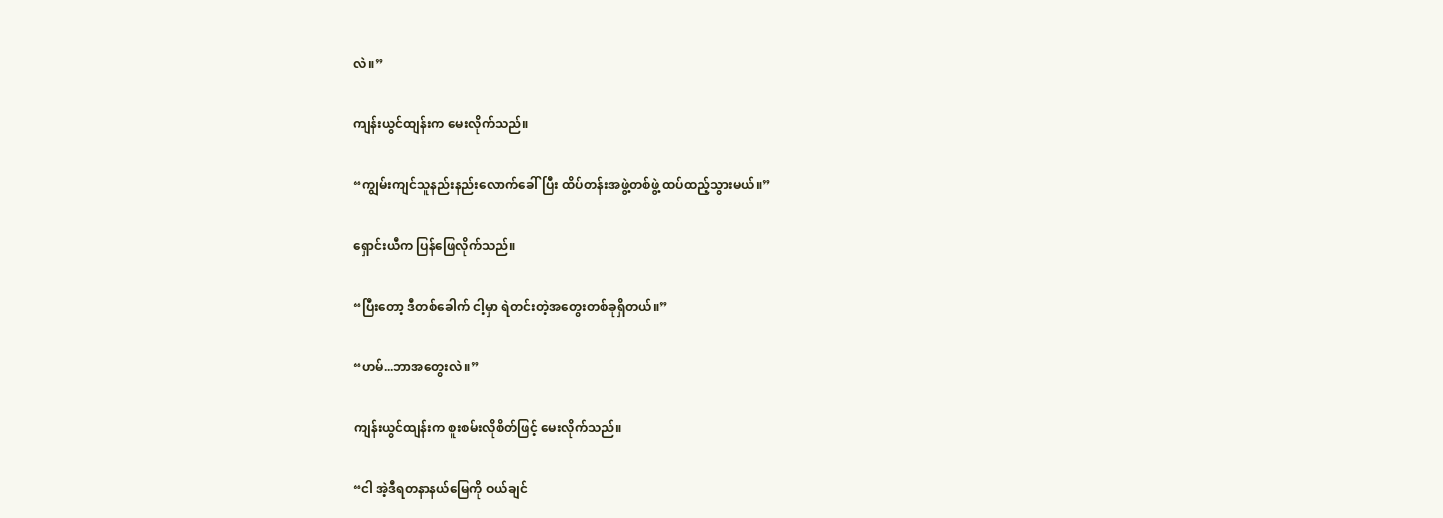လဲ။”

ကျန်းယွင်ထျန်းက မေးလိုက်သည်။

“ကျွမ်းကျင်သူနည်းနည်းလောက်ခေါ်ပြီး ထိပ်တန်းအဖွဲ့တစ်ဖွဲ့ ထပ်ထည့်သွားမယ်။”

ရှောင်းယီက ပြန်ဖြေလိုက်သည်။

“ပြီးတော့ ဒီတစ်ခေါက် ငါ့မှာ ရဲတင်းတဲ့အတွေးတစ်ခုရှိတယ်။”

“ဟမ်...ဘာအတွေးလဲ။”

ကျန်းယွင်ထျန်းက စူးစမ်းလိုစိတ်ဖြင့် မေးလိုက်သည်။

“ငါ အဲ့ဒီရတနာနယ်မြေကို ဝယ်ချင်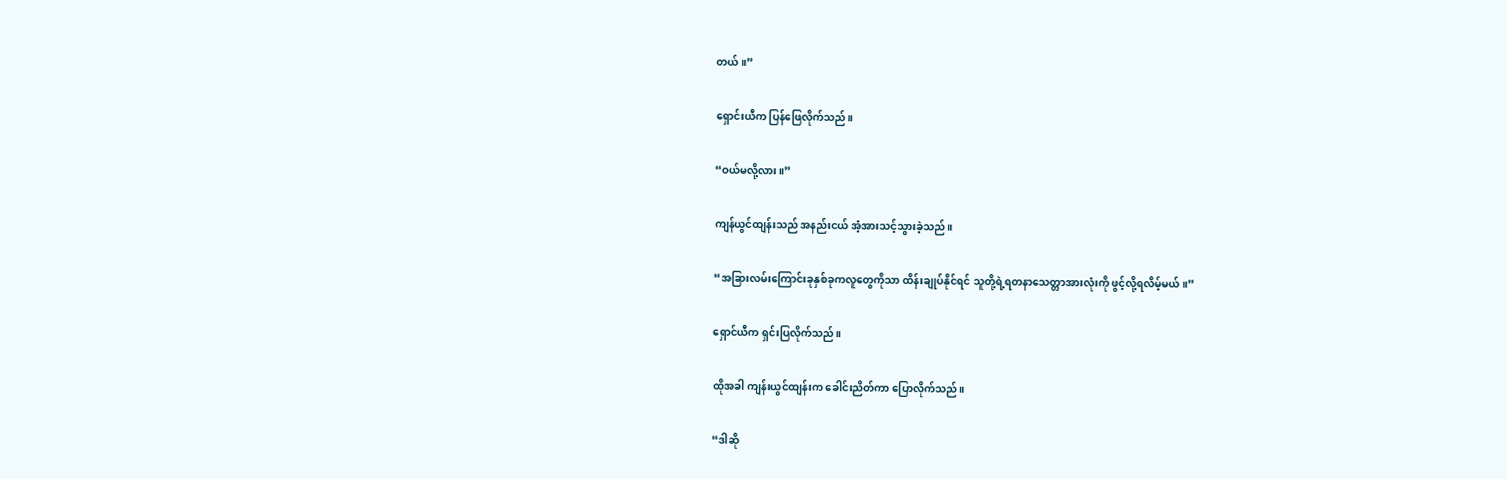တယ်။”

ရှောင်းယီက ပြန်ဖြေလိုက်သည်။

“ဝယ်မလို့လား။”

ကျန်ယွင်ထျန်းသည် အနည်းငယ် အံ့အားသင့်သွားခဲ့သည်။

“အခြားလမ်းကြောင်းခုနှစ်ခုကလူတွေကိုသာ ထိန်းချုပ်နိုင်ရင် သူတို့ရဲ့ရတနာသေတ္တာအားလုံးကို ဖွင့်လို့ရလိမ့်မယ်။”

ရှောင်ယီက ရှင်းပြလိုက်သည်။

ထိုအခါ ကျန်းယွင်ထျန်းက ခေါင်းညိတ်ကာ ပြောလိုက်သည်။

“ဒါဆို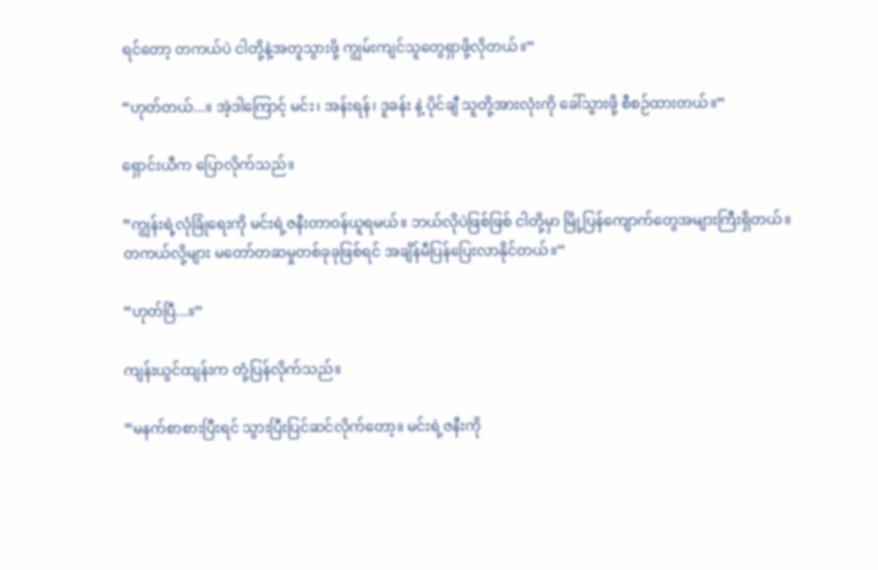ရင်တော့ တကယ်ပဲ ငါတို့နဲ့အတူသွားဖို့ ကျွမ်းကျင်သူတွေရှာဖို့လိုတယ်။”

“ဟုတ်တယ်...။ အဲ့ဒါကြောင့် မင်း၊ အန်းရန်၊ ဒူခန်း နဲ့ ပိုင်ချီ သူတို့အားလုံးကို ခေါ်သွားဖို့ စီစဉ်ထားတယ်။”

ရှောင်းယီက ပြောလိုက်သည်။

“ကျွန်းရဲ့လုံခြုံရေးကို မင်းရဲ့ဇနီးတာဝန်ယူရမယ်။ ဘယ်လိုပဲဖြစ်ဖြစ် ငါတို့မှာ မြို့ပြန်ကျောက်တွေအများကြီးရှိတယ်။ တကယ်လို့များ မတော်တဆမှုတစ်ခုခုဖြစ်ရင် အချိန်မီပြန်ပြေးလာနိုင်တယ်။”

“ဟုတ်ပြီ...။”

ကျန်းယွင်ထျန်းက တုံ့ပြန်လိုက်သည်။

“မနက်စာစားပြီးရင် သွားပြီးပြင်ဆင်လိုက်တော့။ မင်းရဲ့ဇနီးကို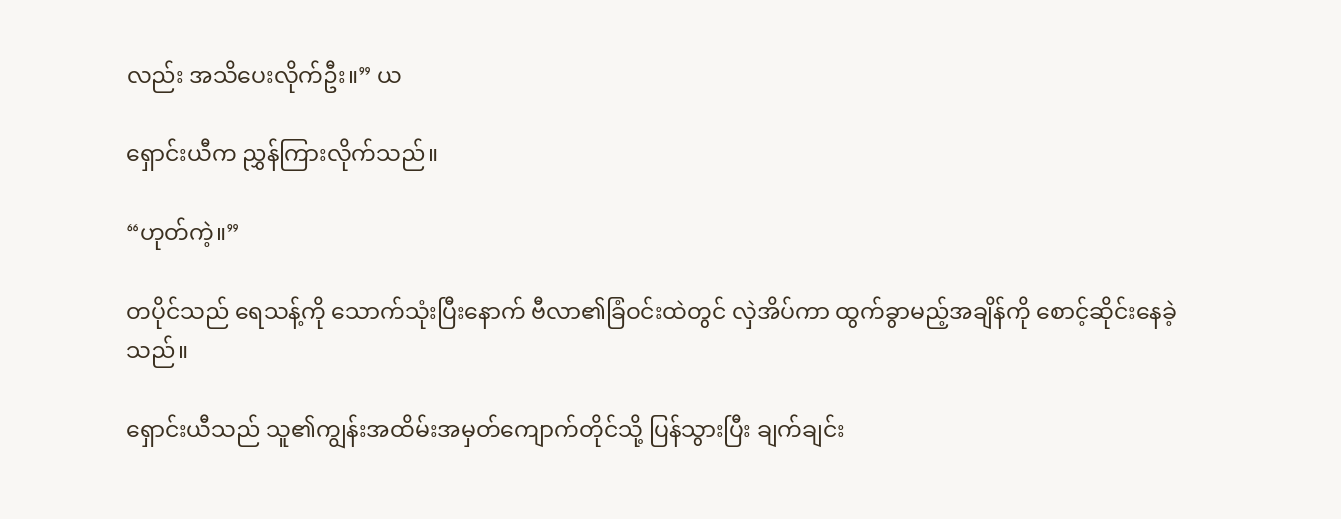လည်း အသိပေးလိုက်ဦး။” ယ

ရှောင်းယီက ညွှန်ကြားလိုက်သည်။

“ဟုတ်ကဲ့။”

တပိုင်သည် ရေသန့်ကို သောက်သုံးပြီးနောက် ဗီလာ၏ခြံဝင်းထဲတွင် လှဲအိပ်ကာ ထွက်ခွာမည့်အချိန်ကို စောင့်ဆိုင်းနေခဲ့သည်။

ရှောင်းယီသည် သူ၏ကျွန်းအထိမ်းအမှတ်ကျောက်တိုင်သို့ ပြန်သွားပြီး ချက်ချင်း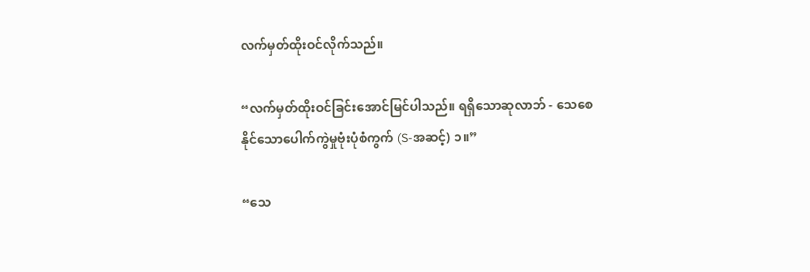လက်မှတ်ထိုးဝင်လိုက်သည်။

“လက်မှတ်ထိုးဝင်ခြင်းအောင်မြင်ပါသည်။ ရရှိသောဆုလာဘ် - သေစေနိုင်သောပေါက်ကွဲမှုဗုံးပုံစံကွက် (S-အဆင့်) ၁။”

“သေ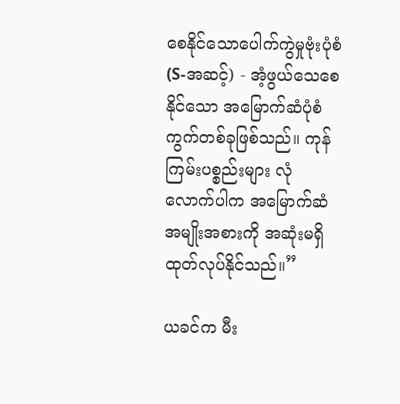စေနိုင်သောပေါက်ကွဲမှုဗုံးပုံစံ (S-အဆင့်) - အံ့ဖွယ်သေစေနိုင်သော အမြောက်ဆံပုံစံကွက်တစ်ခုဖြစ်သည်။ ကုန်ကြမ်းပစ္စည်းများ လုံလောက်ပါက အမြောက်ဆံအမျိုးအစားကို အဆုံးမရှိထုတ်လုပ်နိုင်သည်။”

ယခင်က မီး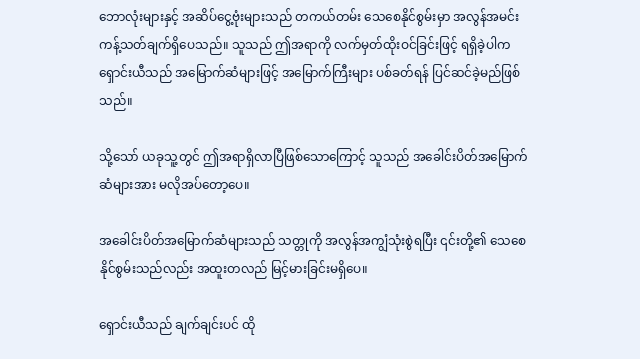ဘောလုံးများနှင့် အဆိပ်ငွေ့ဗုံးများသည် တကယ်တမ်း သေစေနိုင်စွမ်းမှာ အလွန်အမင်းကန့်သတ်ချက်ရှိပေသည်။ သူသည် ဤအရာကို လက်မှတ်ထိုးဝင်ခြင်းဖြင့် ရရှိခဲ့ပါက ရှောင်းယီသည် အမြောက်ဆံများဖြင့် အမြောက်ကြီးများ ပစ်ခတ်ရန် ပြင်ဆင်ခဲ့မည်ဖြစ်သည်။

သို့သော် ယခုသူ့တွင် ဤအရာရှိလာပြီဖြစ်သောကြောင့် သူသည် အခေါင်းပိတ်အမြောက်ဆံများအား မလိုအပ်တော့ပေ။

အခေါင်းပိတ်အမြောက်ဆံများသည် သတ္တုကို အလွန်အကျွံသုံးစွဲရပြီး ၎င်းတို့၏ သေစေနိုင်စွမ်းသည်လည်း အထူးတလည် မြင့်မားခြင်းမရှိပေ။

ရှောင်းယီသည် ချက်ချင်းပင် ထို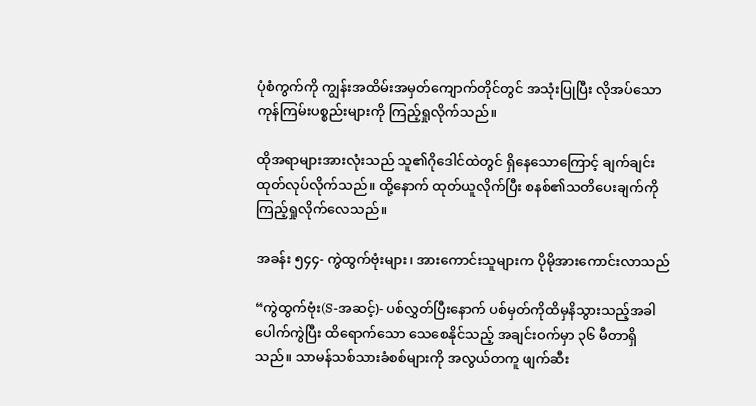ပုံစံကွက်ကို ကျွန်းအထိမ်းအမှတ်ကျောက်တိုင်တွင် အသုံးပြုပြီး လိုအပ်သောကုန်ကြမ်းပစ္စည်းများကို ကြည့်ရှုလိုက်သည်။

ထိုအရာများအားလုံးသည် သူ၏ဂိုဒေါင်ထဲတွင် ရှိနေသောကြောင့် ချက်ချင်း ထုတ်လုပ်လိုက်သည်။ ထို့နောက် ထုတ်ယူလိုက်ပြီး စနစ်၏သတိပေးချက်ကို ကြည့်ရှုလိုက်လေသည်။

အခန်း ၅၄၄- ကွဲထွက်ဗုံးများ၊ အားကောင်းသူများက ပိုမိုအားကောင်းလာသည်

“ကွဲထွက်ဗုံး(S-အဆင့်)- ပစ်လွှတ်ပြီးနောက် ပစ်မှတ်ကိုထိမှနိသွားသည့်အခါ ပေါက်ကွဲပြီး ထိရောက်သော သေစေနိုင်သည့် အချင်းဝက်မှာ ၃၆ မီတာရှိသည်။ သာမန်သစ်သားခံစစ်များကို အလွယ်တကူ ဖျက်ဆီး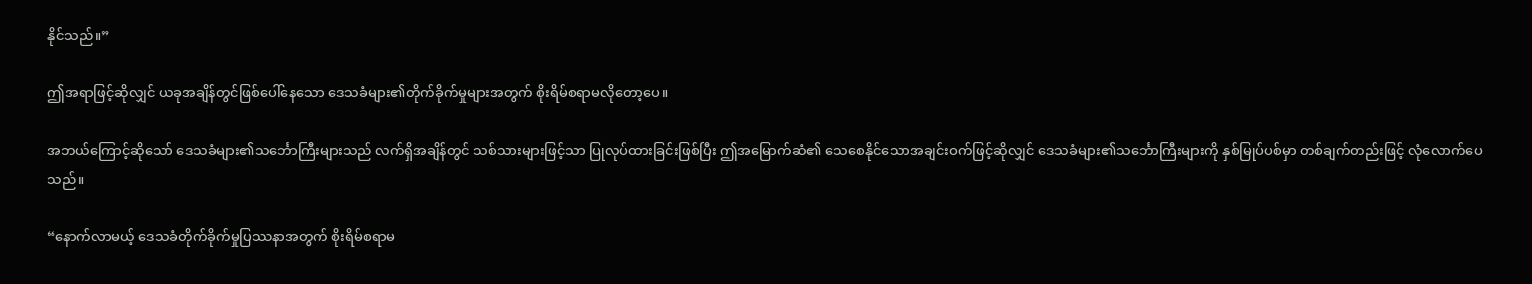နိုင်သည်။”

ဤအရာဖြင့်ဆိုလျှင် ယခုအချိန်တွင်ဖြစ်ပေါ်နေသော ဒေသခံများ၏တိုက်ခိုက်မှုများအတွက် စိုးရိမ်စရာမလိုတော့ပေ။

အဘယ်ကြောင့်ဆိုသော် ဒေသခံများ၏သင်္ဘောကြီးများသည် လက်ရှိအချိန်တွင် သစ်သားများဖြင့်သာ ပြုလုပ်ထားခြင်းဖြစ်ပြီး ဤအမြောက်ဆံ၏ သေစေနိုင်သောအချင်းဝက်ဖြင့်ဆိုလျှင် ဒေသခံများ၏သင်္ဘောကြီးများကို နှစ်မြုပ်ပစ်မှာ တစ်ချက်တည်းဖြင့် လုံလောက်ပေသည်။

“နောက်လာမယ့် ဒေသခံတိုက်ခိုက်မှုပြဿနာအတွက် စိုးရိမ်စရာမ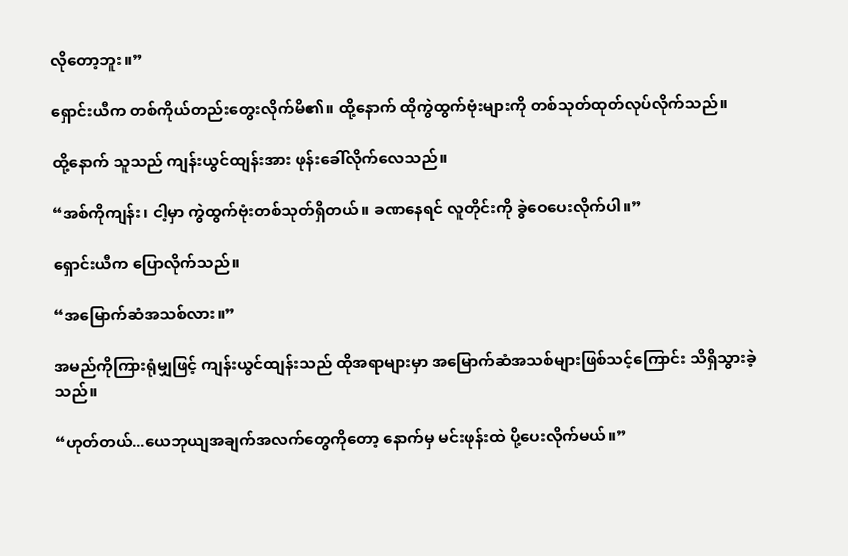လိုတော့ဘူး။”

ရှောင်းယီက တစ်ကိုယ်တည်းတွေးလိုက်မိ၏။ ထို့နောက် ထိုကွဲထွက်ဗုံးများကို တစ်သုတ်ထုတ်လုပ်လိုက်သည်။

ထို့နောက် သူသည် ကျန်းယွင်ထျန်းအား ဖုန်းခေါ်လိုက်လေသည်။

“အစ်ကိုကျန်း၊ ငါ့မှာ ကွဲထွက်ဗုံးတစ်သုတ်ရှိတယ်။ ခဏနေရင် လူတိုင်းကို ခွဲဝေပေးလိုက်ပါ။”

ရှောင်းယီက ပြောလိုက်သည်။

“အမြောက်ဆံအသစ်လား။”

အမည်ကိုကြားရုံမျှဖြင့် ကျန်းယွင်ထျန်းသည် ထိုအရာများမှာ အမြောက်ဆံအသစ်များဖြစ်သင့်ကြောင်း သိရှိသွားခဲ့သည်။

“ဟုတ်တယ်...ယေဘုယျအချက်အလက်တွေကိုတော့ နောက်မှ မင်းဖုန်းထဲ ပို့ပေးလိုက်မယ်။”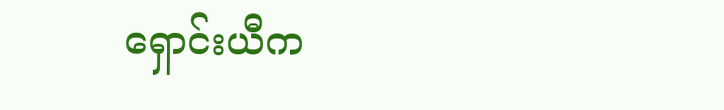ရှောင်းယီက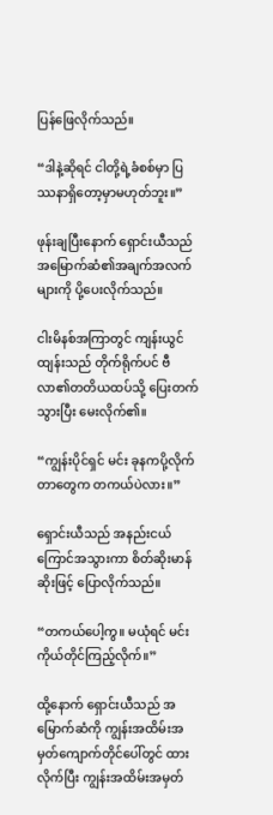ပြန်ဖြေလိုက်သည်။

“ဒါနဲ့ဆိုရင် ငါတို့ရဲ့ခံစစ်မှာ ပြဿနာရှိတော့မှာမဟုတ်ဘူး။”

ဖုန်းချပြီးနောက် ရှောင်းယီသည် အမြောက်ဆံ၏အချက်အလက်များကို ပို့ပေးလိုက်သည်။

ငါးမိနစ်အကြာတွင် ကျန်းယွင်ထျန်းသည် တိုက်ရိုက်ပင် ဗီလာ၏တတိယထပ်သို့ ပြေးတက်သွားပြီး မေးလိုက်၏။

“ကျွန်းပိုင်ရှင် မင်း ခုနကပို့လိုက်တာတွေက တကယ်ပဲလား။”

ရှောင်းယီသည် အနည်းငယ် ကြောင်အသွားကာ စိတ်ဆိုးမာန်ဆိုးဖြင့် ပြောလိုက်သည်။

“တကယ်ပေါ့ကွ။ မယုံရင် မင်းကိုယ်တိုင်ကြည့်လိုက်။”

ထို့နောက် ရှောင်းယီသည် အမြောက်ဆံကို ကျွန်းအထိမ်းအမှတ်ကျောက်တိုင်ပေါ်တွင် ထားလိုက်ပြီး ကျွန်းအထိမ်းအမှတ်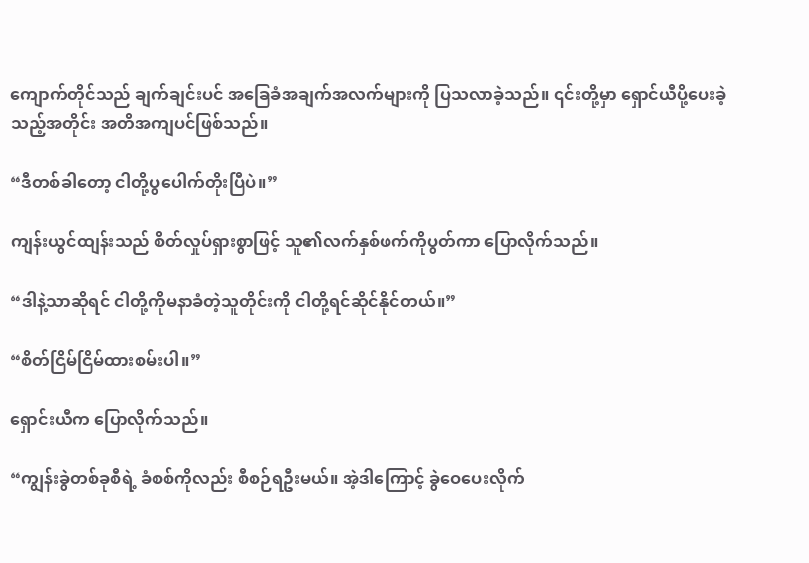ကျောက်တိုင်သည် ချက်ချင်းပင် အခြေခံအချက်အလက်များကို ပြသလာခဲ့သည်။ ၎င်းတို့မှာ ရှောင်ယီပို့ပေးခဲ့သည့်အတိုင်း အတိအကျပင်ဖြစ်သည်။

“ဒီတစ်ခါတော့ ငါတို့ပွပေါက်တိုးပြီပဲ။”

ကျန်းယွင်ထျန်းသည် စိတ်လှုပ်ရှားစွာဖြင့် သူ၏လက်နှစ်ဖက်ကိုပွတ်ကာ ပြောလိုက်သည်။

“ဒါနဲ့သာဆိုရင် ငါတို့ကိုမနာခံတဲ့သူတိုင်းကို ငါတို့ရင်ဆိုင်နိုင်တယ်။”

“စိတ်ငြိမ်ငြိမ်ထားစမ်းပါ။”

ရှောင်းယီက ပြောလိုက်သည်။

“ကျွန်းခွဲတစ်ခုစီရဲ့ ခံစစ်ကိုလည်း စီစဉ်ရဦးမယ်။ အဲ့ဒါကြောင့် ခွဲဝေပေးလိုက်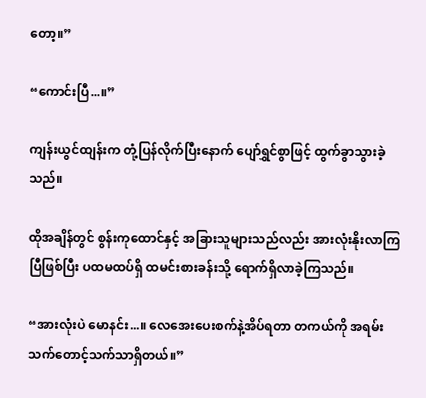တော့။”

“ကောင်းပြီ...။”

ကျန်းယွင်ထျန်းက တုံ့ပြန်လိုက်ပြီးနောက် ပျော်ရွှင်စွာဖြင့် ထွက်ခွာသွားခဲ့သည်။

ထိုအချိန်တွင် စွန်းကုထောင်နှင့် အခြားသူများသည်လည်း အားလုံးနိုးလာကြပြီဖြစ်ပြီး ပထမထပ်ရှိ ထမင်းစားခန်းသို့ ရောက်ရှိလာခဲ့ကြသည်။

“အားလုံးပဲ မောနင်း...။ လေအေးပေးစက်နဲ့အိပ်ရတာ တကယ်ကို အရမ်းသက်တောင့်သက်သာရှိတယ်။”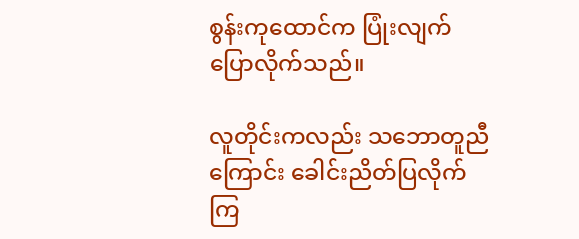စွန်းကုထောင်က ပြုံးလျက်ပြောလိုက်သည်။

လူတိုင်းကလည်း သဘောတူညီကြောင်း ခေါင်းညိတ်ပြလိုက်ကြ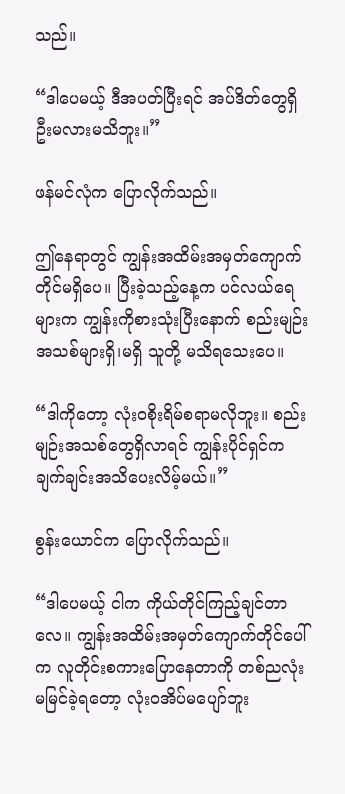သည်။

“ဒါပေမယ့် ဒီအပတ်ပြီးရင် အပ်ဒိတ်တွေရှိဦးမလားမသိဘူး။”

ဖန်မင်လုံက ပြောလိုက်သည်။

ဤနေရာတွင် ကျွန်းအထိမ်းအမှတ်ကျောက်တိုင်မရှိပေ။ ပြီးခဲ့သည့်နေ့က ပင်လယ်ရေများက ကျွန်းကိုစားသုံးပြီးနောက် စည်းမျဉ်းအသစ်များရှိ၊မရှိ သူတို့ မသိရသေးပေ။

“ဒါကိုတော့ လုံးဝစိုးရိမ်စရာမလိုဘူး။ စည်းမျဉ်းအသစ်တွေရှိလာရင် ကျွန်းပိုင်ရှင်က ချက်ချင်းအသိပေးလိမ့်မယ်။”

စွန်းယောင်က ပြောလိုက်သည်။

“ဒါပေမယ့် ငါက ကိုယ်တိုင်ကြည့်ချင်တာလေ။ ကျွန်းအထိမ်းအမှတ်ကျောက်တိုင်ပေါ်က လူတိုင်းစကားပြောနေတာကို တစ်ညလုံးမမြင်ခဲ့ရတော့ လုံးဝအိပ်မပျော်ဘူး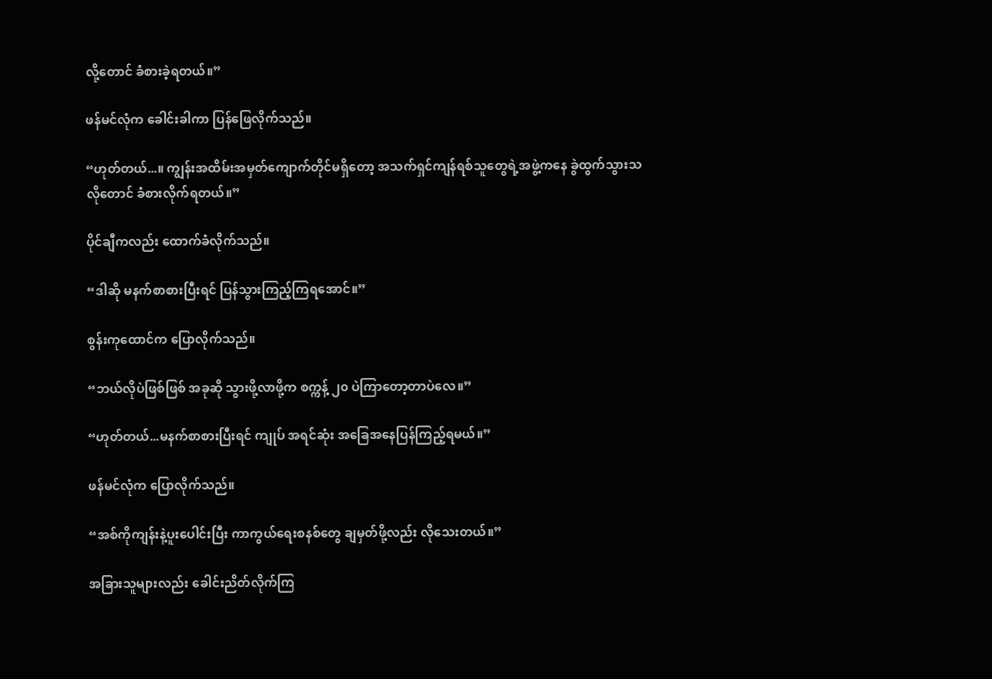လို့တောင် ခံစားခဲ့ရတယ်။”

ဖန်မင်လုံက ခေါင်းခါကာ ပြန်ဖြေလိုက်သည်။

“ဟုတ်တယ်...။ ကျွန်းအထိမ်းအမှတ်ကျောက်တိုင်မရှိတော့ အသက်ရှင်ကျန်ရစ်သူတွေရဲ့အဖွဲ့ကနေ ခွဲထွက်သွားသလိုတောင် ခံစားလိုက်ရတယ်။”

ပိုင်ချီကလည်း ထောက်ခံလိုက်သည်။

“ဒါဆို မနက်စာစားပြီးရင် ပြန်သွားကြည့်ကြရအောင်။”

စွန်းကုထောင်က ပြောလိုက်သည်။

“ဘယ်လိုပဲဖြစ်ဖြစ် အခုဆို သွားဖို့လာဖို့က စက္ကန့် ၂၀ ပဲကြာတော့တာပဲလေ။”

“ဟုတ်တယ်...မနက်စာစားပြီးရင် ကျုပ် အရင်‌ဆုံး အခြေအနေပြန်ကြည့်ရမယ်။”

ဖန်မင်လုံက ပြောလိုက်သည်။

“အစ်ကိုကျန်းနဲ့ပူးပေါင်းပြီး ကာကွယ်ရေးစနစ်တွေ ချမှတ်ဖို့လည်း လိုသေးတယ်။”

အခြားသူများလည်း ခေါင်းညိတ်လိုက်ကြ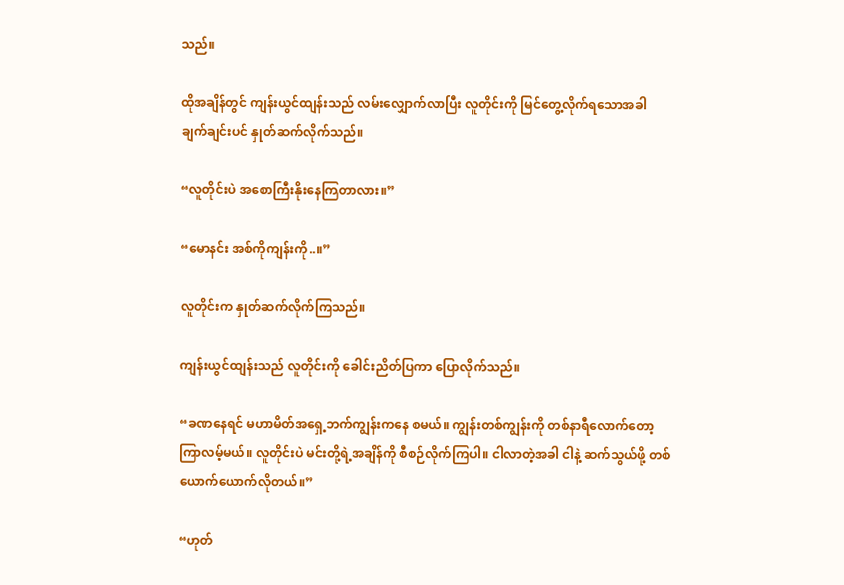သည်။

ထိုအချိန်တွင် ကျန်းယွင်ထျန်းသည် လမ်းလျှောက်လာပြီး လူတိုင်းကို မြင်တွေ့လိုက်ရသောအခါ ချက်ချင်းပင် နှုတ်ဆက်လိုက်သည်။

“လူတိုင်းပဲ အစောကြီးနိုးနေကြတာလား။”

“မောနင်း အစ်ကိုကျန်းကို..။”

လူတိုင်းက နှုတ်ဆက်လိုက်ကြသည်။

ကျန်းယွင်ထျန်းသည် လူတိုင်းကို ခေါင်းညိတ်ပြကာ ပြောလိုက်သည်။

“ခဏနေရင် မဟာမိတ်အရှေ့ဘက်ကျွန်းကနေ စမယ်။ ကျွန်းတစ်ကျွန်းကို တစ်နာရီလောက်တော့ ကြာလမ့်မယ်။ လူတိုင်းပဲ မင်းတို့ရဲ့အချိန်ကို စီစဉ်လိုက်ကြပါ။ ငါလာတဲ့အခါ ငါနဲ့ ဆက်သွယ်ဖို့ တစ်ယောက်ယောက်လိုတယ်။”

“ဟုတ်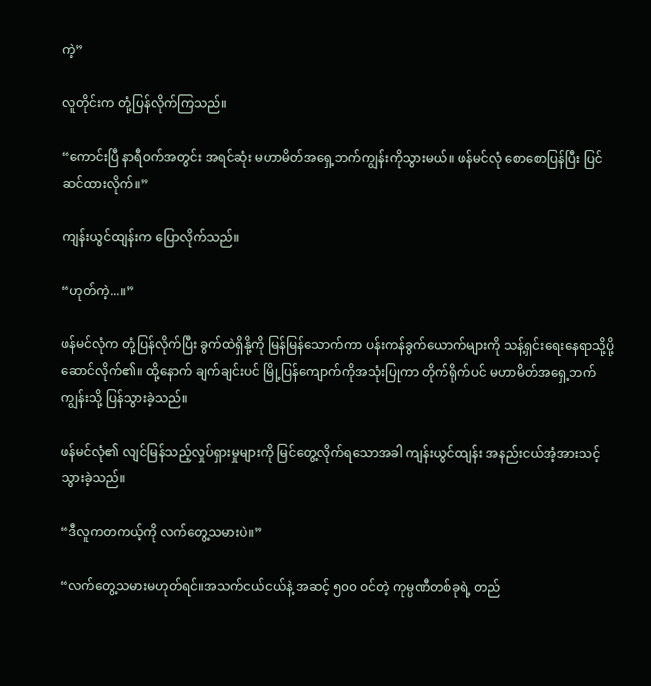ကဲ့”

လူတိုင်းက တုံ့ပြန်လိုက်ကြသည်။

“ကောင်းပြီ နာရီဝက်အတွင်း အရင်ဆုံး မဟာမိတ်အရှေ့ဘက်ကျွန်းကိုသွားမယ်။ ဖန်မင်လုံ စောစောပြန်ပြီး ပြင်ဆင်ထားလိုက်။”

ကျန်းယွင်ထျန်းက ပြောလိုက်သည်။

“ဟုတ်ကဲ့...။”

ဖန်မင်လုံက တုံ့ပြန်လိုက်ပြီး ခွက်ထဲရှိနို့ကို မြန်မြန်သောက်ကာ ပန်းကန်ခွက်ယောက်များကို သန့်ရှင်းရေးနေရာသို့ပို့ဆောင်လိုက်၏။ ထို့နောက် ချက်ချင်းပင် မြို့ပြန်ကျောက်ကိုအသုံးပြုကာ တိုက်ရိုက်ပင် မဟာမိတ်အရှေ့ဘက်ကျွန်းသို့ ပြန်သွားခဲ့သည်။

ဖန်မင်လုံ၏ လျင်မြန်သည့်လှုပ်ရှားမှုများကို မြင်တွေ့လိုက်ရသောအခါ ကျန်းယွင်ထျန်း အနည်းငယ်အံ့အားသင့်သွားခဲ့သည်။

“ဒီလူကတကယ့်ကို လက်တွေ့သမားပဲ။”

“လက်တွေ့သမားမဟုတ်ရင်။အသက်ငယ်ငယ်နဲ့ အဆင့် ၅၀၀ ဝင်တဲ့ ကုမ္ပဏီတစ်ခုရဲ့ တည်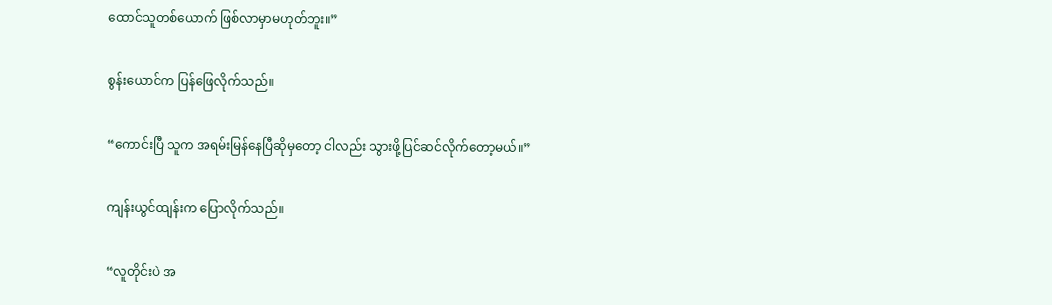ထောင်သူတစ်ယောက် ဖြစ်လာမှာမဟုတ်ဘူး။”

စွန်းယောင်က ပြန်ဖြေလိုက်သည်။

“ကောင်းပြီ သူက အရမ်းမြန်နေပြီဆိုမှတော့ ငါလည်း သွားဖို့ပြင်ဆင်လိုက်တော့မယ်။”

ကျန်းယွင်ထျန်းက ပြောလိုက်သည်။

“လူတိုင်းပဲ အ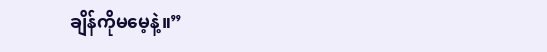ချိန်ကိုမမေ့နဲ့။”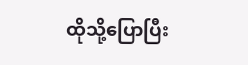ထိုသို့ပြောပြီး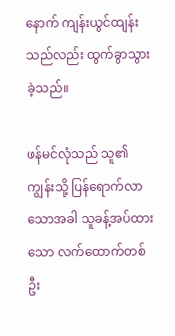နောက် ကျန်းယွင်ထျန်းသည်လည်း ထွက်ခွာသွားခဲ့သည်။

ဖန်မင်လုံသည် သူ၏ကျွန်းသို့ ပြန်ရောက်လာသောအခါ သူခန့်အပ်ထားသော လက်ထောက်တစ်ဦး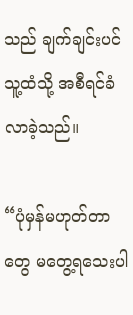သည် ချက်ချင်းပင် သူ့ထံသို့ အစီရင်ခံလာခဲ့သည်။

“ပုံမှန်မဟုတ်တာတွေ မတွေ့ရသေးပါ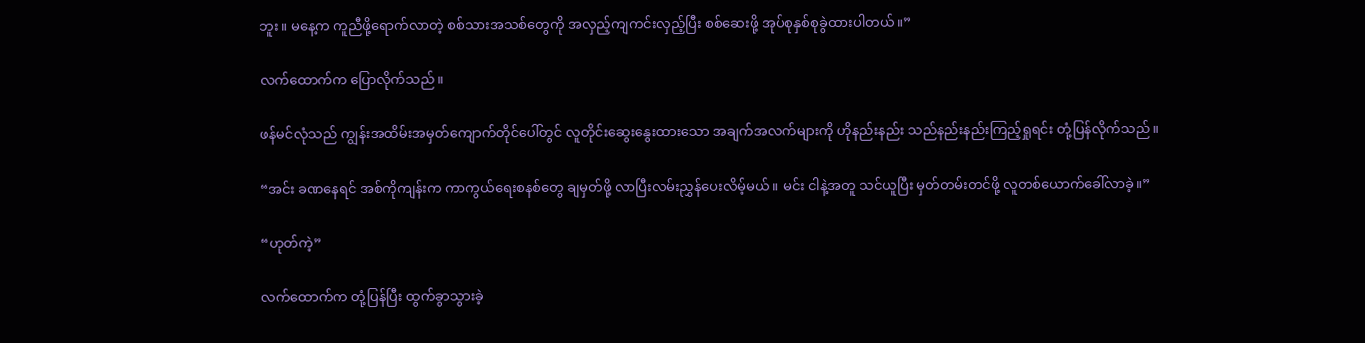ဘူး။ မနေ့က ကူညီဖို့ရောက်လာတဲ့ စစ်သားအသစ်တွေကို အလှည့်ကျကင်းလှည့်ပြီး စစ်ဆေးဖို့ အုပ်စုနှစ်စုခွဲထားပါတယ်။”

လက်ထောက်က ပြောလိုက်သည်။

ဖန်မင်လုံသည် ကျွန်းအထိမ်းအမှတ်ကျောက်တိုင်ပေါ်တွင် လူတိုင်းဆွေးနွေးထားသော အချက်အလက်များကို ဟိုနည်းနည်း သည်နည်းနည်းကြည့်ရှုရင်း တုံ့ပြန်လိုက်သည်။

“အင်း ခဏနေရင် အစ်ကိုကျန်းက ကာကွယ်ရေးစနစ်တွေ ချမှတ်ဖို့ လာပြီးလမ်းညွှန်ပေးလိမ့်မယ်။ မင်း ငါနဲ့အတူ သင်ယူပြီး မှတ်တမ်းတင်ဖို့ လူတစ်ယောက်ခေါ်လာခဲ့။”

“ဟုတ်ကဲ့”

လက်ထောက်က တုံ့ပြန်ပြီး ထွက်ခွာသွားခဲ့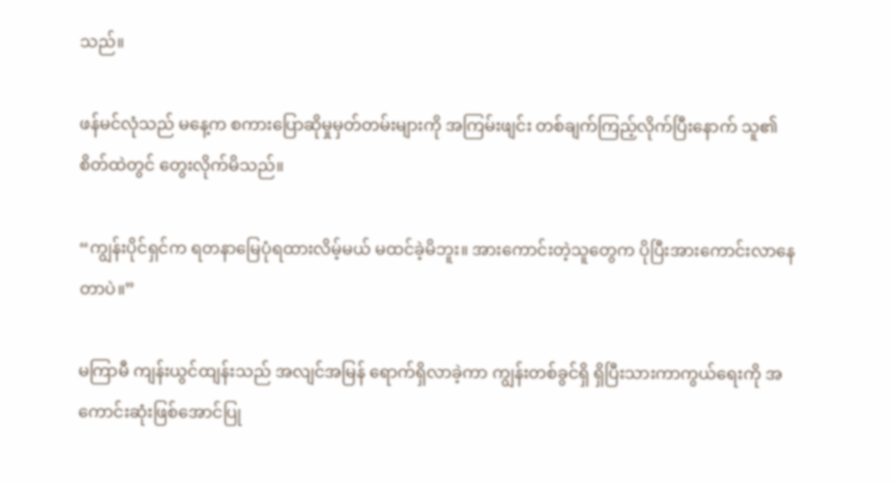သည်။

ဖန်မင်လုံသည် မနေ့က စကားပြောဆိုမှုမှတ်တမ်းများကို အကြမ်းဖျင်း တစ်ချက်ကြည့်လိုက်ပြီးနောက် သူ၏စိတ်ထဲတွင် တွေးလိုက်မိသည်။

“ကျွန်းပိုင်ရှင်က ရတနာမြေပုံရထားလိမ့်မယ် မထင်ခဲ့မိဘူး။ အားကောင်းတဲ့သူတွေက ပိုပြီးအားကောင်းလာနေတာပဲ။”

မကြာမီ ကျန်းယွင်ထျန်းသည် အလျင်အမြန် ရောက်ရှိလာခဲ့ကာ ကျွန်းတစ်ခွင်ရှိ ရှိပြီးသားကာကွယ်ရေးကို အကောင်းဆုံးဖြစ်အောင်ပြု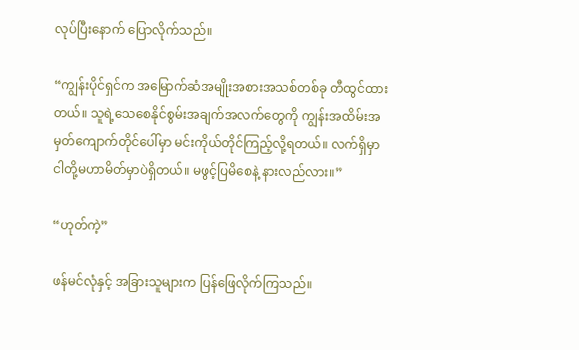လုပ်ပြီးနောက် ပြောလိုက်သည်။

“ကျွန်းပိုင်ရှင်က အမြောက်ဆံအမျိုးအစားအသစ်တစ်ခု တီထွင်ထားတယ်။ သူရဲ့သေစေနိုင်စွမ်းအချက်အလက်တွေကို ကျွန်းအထိမ်းအမှတ်ကျောက်တိုင်ပေါ်မှာ မင်းကိုယ်တိုင်ကြည့်လို့ရတယ်။ လက်ရှိမှာ ငါတို့မဟာမိတ်မှာပဲရှိတယ်။ မဖွင့်ပြမိစေနဲ့ နားလည်လား။”

“ဟုတ်ကဲ့”

ဖန်မင်လုံနှင့် အခြားသူများက ပြန်ဖြေလိုက်ကြသည်။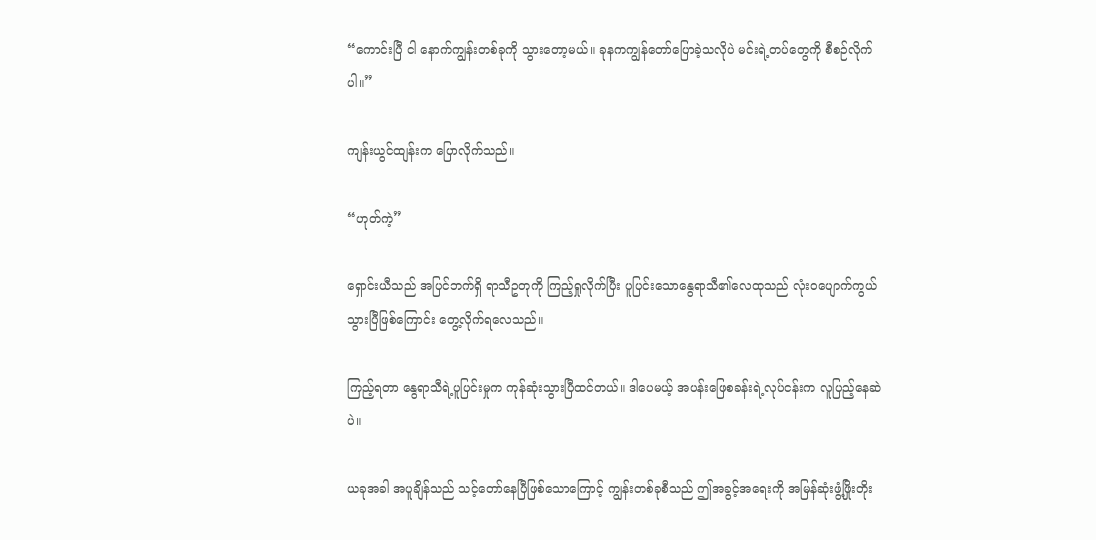“ကောင်းပြီ ငါ နောက်ကျွန်းတစ်ခုကို သွားတော့မယ်။ ခုနကကျွန်တော်ပြောခဲ့သလိုပဲ မင်းရဲ့တပ်တွေကို စီစဉ်လိုက်ပါ။”

ကျန်းယွင်ထျန်းက ပြောလိုက်သည်။

“ဟုတ်ကဲ့”

ရှောင်းယီသည် အပြင်ဘက်ရှိ ရာသီဥတုကို ကြည့်ရှုလိုက်ပြီး ပူပြင်းသောနွေရာသီ၏လေထုသည် လုံးဝပျောက်ကွယ်သွားပြီဖြစ်ကြောင်း တွေ့လိုက်ရလေသည်။

ကြည့်ရတာ နွေရာသီရဲ့ပူပြင်းမှုက ကုန်ဆုံးသွားပြီထင်တယ်။ ဒါပေမယ့် အပန်းဖြေစခန်းရဲ့လုပ်ငန်းက လူပြည့်နေဆဲပဲ။

ယခုအခါ အပူချိန်သည် သင့်တော်နေပြီဖြစ်သောကြောင့် ကျွန်းတစ်ခုစီသည် ဤအခွင့်အရေးကို အမြန်ဆုံးဖွံ့ဖြိုးတိုး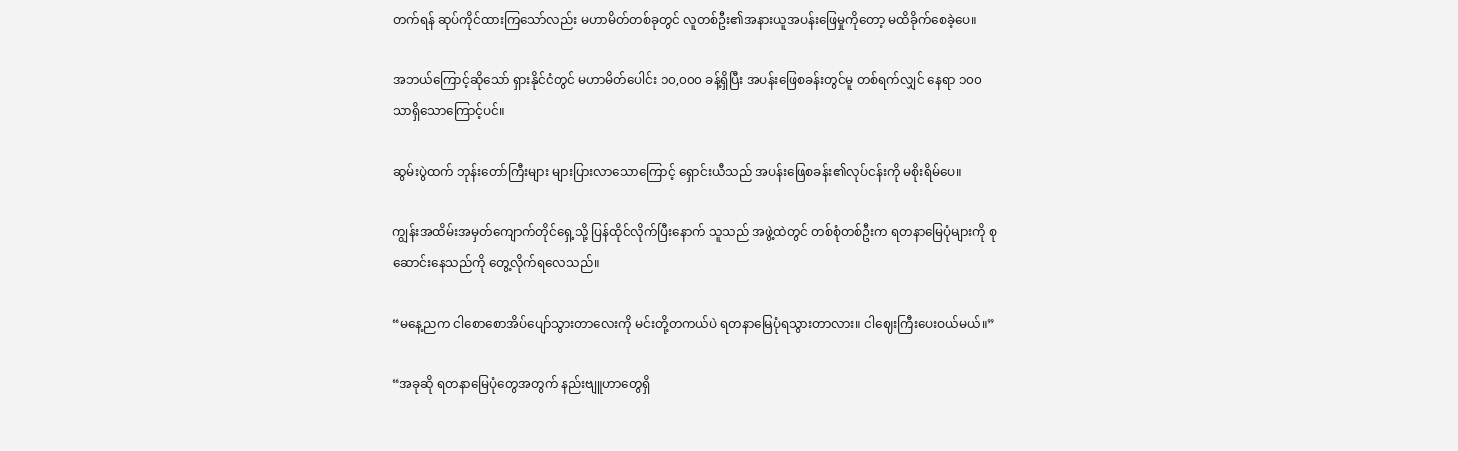တက်ရန် ဆုပ်ကိုင်ထားကြသော်လည်း မဟာမိတ်တစ်ခုတွင် လူတစ်ဦး၏အနားယူအပန်းဖြေမှုကိုတော့ မထိခိုက်စေခဲ့ပေ။

အဘယ်ကြောင့်ဆိုသော် ရှားနိုင်ငံတွင် မဟာမိတ်ပေါင်း ၁၀,၀၀၀ ခန့်ရှိပြီး အပန်းဖြေစခန်းတွင်မူ တစ်ရက်လျှင် နေရာ ၁၀၀ သာရှိသောကြောင့်ပင်။

ဆွမ်းပွဲထက် ဘုန်းတော်ကြီးများ များပြားလာသောကြောင့် ရှောင်းယီသည် အပန်းဖြေစခန်း၏လုပ်ငန်းကို မစိုးရိမ်ပေ။

ကျွန်းအထိမ်းအမှတ်ကျောက်တိုင်ရှေ့သို့ ပြန်ထိုင်လိုက်ပြီးနောက် သူသည် အဖွဲ့ထဲတွင် တစ်စုံတစ်ဦးက ရတနာမြေပုံများကို စုဆောင်းနေသည်ကို တွေ့လိုက်ရလေသည်။

“မနေ့ညက ငါစောစောအိပ်ပျော်သွားတာလေးကို မင်းတို့တကယ်ပဲ ရတနာမြေပုံရသွားတာလား။ ငါဈေးကြီးပေးဝယ်မယ်။”

“အခုဆို ရတနာမြေပုံတွေအတွက် နည်းဗျူဟာတွေရှိ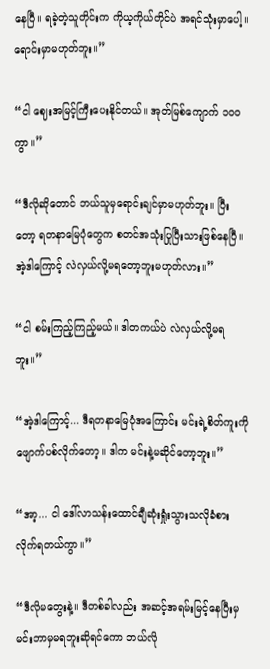နေပြီ။ ရခဲ့တဲ့သူတိုင်းက ကိုယ့ကိုယ်တိုင်ပဲ အရင်သုံးမှာပေါ့။ ရောင်းမှာမဟုတ်ဘူး။”

“ငါ ဈေးအမြင့်ကြီးပေးနိုင်တယ်။ အုတ်မြစ်ကျောက် ၁၀၀ ကွာ။”

“ဒီလိုဆိုတောင် ဘယ်သူမှရောင်းချင်မှာမဟုတ်ဘူး။ ပြီးတော့ ရတနာမြေပုံတွေက စတင်အသုံးပြုပြီးသားဖြစ်နေပြီ။ အဲ့ဒါကြောင့် လဲလှယ်လို့မရတော့ဘူးမဟုတ်လား။”

“ငါ စမ်းကြည့်ကြည့်မယ်။ ဒါတကယ်ပဲ လဲလှယ်လို့မရဘူး။”

“အဲ့ဒါကြောင့်... ဒီရတနာမြေပုံအကြောင်း မင်းရဲ့စိတ်ကူးကို ဖျောက်ပစ်လိုက်တော့။ ဒါက မင်းနဲ့မဆိုင်တော့ဘူး။”

“အာ့... ငါ ဒေါ်လာသန်းထောင်ချီဆုံးရှုံးသွားသလိုခံစားလိုက်ရတယ်ကွာ။”

“ဒီလိုမတွေးနဲ့။ ဒီတစ်ခါလည်း အဆင့်အရမ်းမြင့်နေပြီးမှ မင်းဘာမှမရဘူးဆိုရင်ကော ဘယ်လို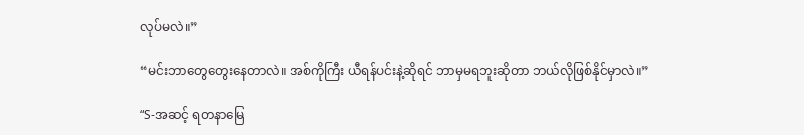လုပ်မလဲ။”

“မင်းဘာတွေတွေးနေတာလဲ။ အစ်ကိုကြီး ယီရန်ပင်းနဲ့ဆိုရင် ဘာမှမရဘူးဆိုတာ ဘယ်လိုဖြစ်နိုင်မှာလဲ။”

“S-အဆင့် ရတနာမြေ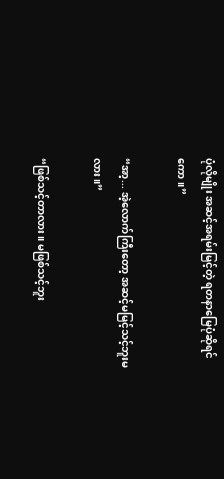ပုံလိုမျိုး အဆင့်အရမ်းမြင့်တဲ့ ရတနာမြေပုံဆိုရင်ကော။”

“အာ့... အဲ့လောက်ကြီးတော့ အဆင့်မမြင့်သင့်ဘူးမလား။”

“ဖြစ်သင့်တာလား။ မဖြစ်သင့်ဘူး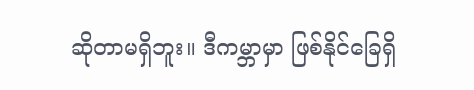ဆိုတာမရှိဘူး။ ဒီကမ္ဘာမှာ ဖြစ်နိုင်ခြေရှိ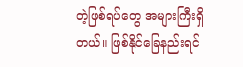တဲ့ဖြစ်ရပ်တွေ အများကြီးရှိတယ်။ ဖြစ်နိုင်ခြေနည်းရင်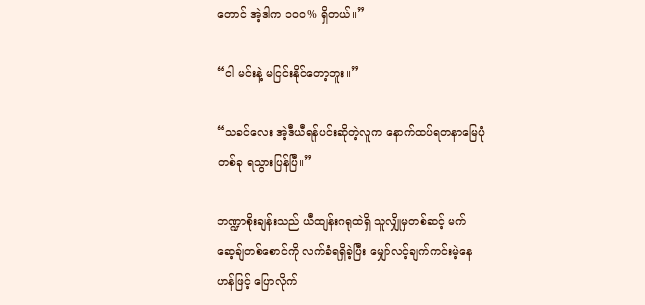တောင် အဲ့ဒါက ၁၀၀% ရှိတယ်။”

“ငါ မင်းနဲ့ မငြင်းနိုင်တော့ဘူး။”

“သခင်လေး အဲ့ဒီယီရန်ပင်းဆိုတဲ့လူက နောက်ထပ်ရတနာမြေပုံတစ်ခု ရသွားပြန်ပြီ။”

ဘဏ္ဍာစိုးချန်းသည် ယီထျန်းဂရုထဲရှိ သူလျှိုမှတစ်ဆင့် မက်ဆေ့ချ်တစ်စောင်ကို လက်ခံရရှိခဲ့ပြီး မျှော်လင့်ချက်ကင်းမဲ့နေဟန်ဖြင့် ပြောလိုက်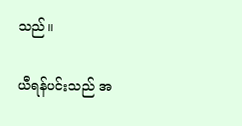သည်။

ယီရန်ပင်းသည် အ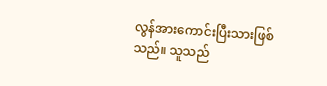လွန်အားကောင်းပြီးသားဖြစ်သည်။ သူသည်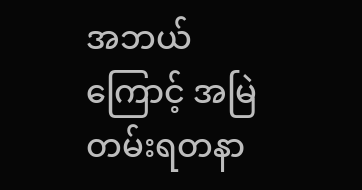အဘယ်ကြောင့် အမြဲတမ်းရတနာ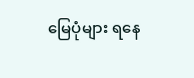မြေပုံများ ရနေ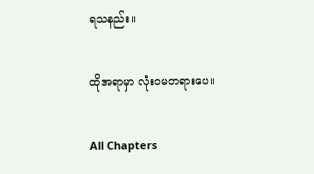ရသနည်း။

ထိုအရာမှာ လုံးဝမတရားပေ။

All Chapters